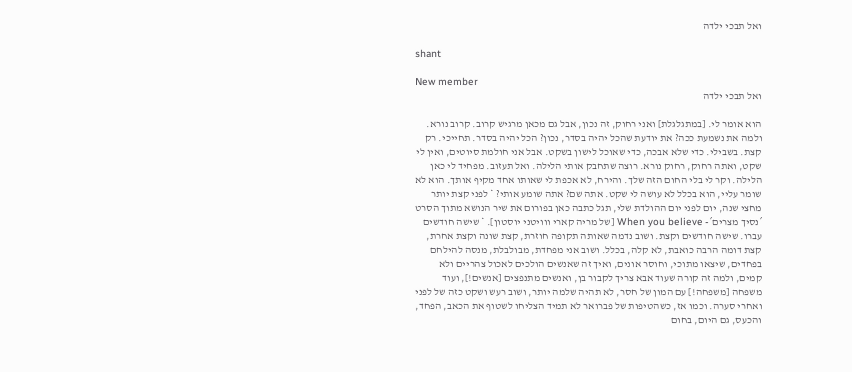ואל תבכי ילדה

shant

New member
ואל תבכי ילדה

הוא אומר לי. [במתגלגלת] ואני רחוק, זה נכון, אבל גם מכאן מרגיש קרוב. קרוב נורא. ולמה את נשמעת ככה? את יודעת שהכל יהיה בסדר, נכון? הכל יהיה בסדר. תחייכי. רק קצת. בשבילי. כדי שלא אבכה, כדי שאוכל לישון בשקט. אבל אני חולמת סיוטים, ואין לי שקט, ואתה רחוק, רחוק נורא. רוצה שתחבק אותי הלילה. ואל תעזוב. מפחיד לי כאן הלילה. וקר לי בלי החום הזה שלך. והירח, לא אכפת לי שאותו אחד מקיף אותך. הוא לא שומר עליי, הוא בכלל לא עושה לי שקט. אתה שם? אתה שומע אותי? * לפני קצת יותר מחצי שנה, יום לפני יום ההולדת שלי, תגל כתבה כאן בפורום את שיר הנושא מתוך הסרט ´נסיך מצרים´- When you believe [של מריה קארי ווויטני יוסטון]. * שישה חודשים עברו. שישה חודשים וקצת. ושוב נדמה שאותה תקופה חוזרת, קצת שונה וקצת אחרת, קצת דומה הרבה כואבת, לא קלה, בכלל. ושוב אני מפחדת, מבולבלת, מנסה להילחם בפחדים, שיצאו מתוכי, וחוסר אונים, ואיך זה שאנשים הולכים לאכול צהריים ולא קמים, ולמה זה קורה שעוד אבא צריך לקבור בן, ואנשים מתנפצים [אנשים!], ועוד משפחה [משפחה!] עם המון של חסר, לא תהיה שלמה יותר, ושוב רעש ושקט כזה של לפני ואחרי סערה. וכמו אז, כשהטיפות של פברואר לא תמיד הצליחו לשטוף את הכאב, הפחד, והכעס, גם היום, בחום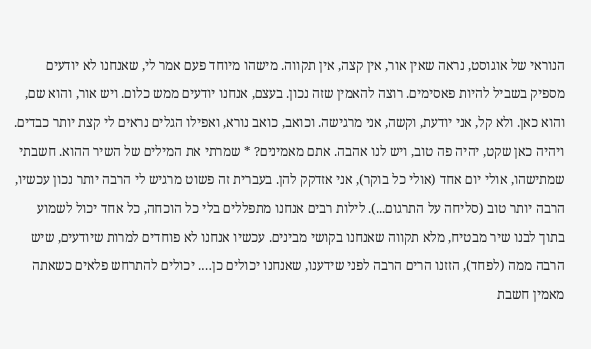הנוראי של אוגוסט, נראה שאין אור, אין קצה, אין תקווה. מישהו מיוחד פעם אמר לי, שאנחנו לא יודעים מספיק בשביל להיות פאסימים. רוצה להאמין שזה נכון. בעצם, אנחנו יודעים ממש כלום. ויש אור, והוא שם, והוא כאן. ולא קל, אני יודעת, וקשה, אני מרגישה. וכואב, כואב נורא, ואפילו הגלים נראים לי קצת יותר כבדים. ויהיה כאן שקט, יהיה פה טוב, ויש לנו אהבה. אתם מאמינים? * שמרתי את המילים של השיר ההוא. חשבתי שמתישהו, אולי יום אחד (אולי כל בוקר), אני אזדקק להן. בעברית זה פשוט מרגיש לי הרבה יותר נכון עכשיו, הרבה יותר טוב (סליחה על התרגום...). לילות רבים אנחנו מתפללים בלי כל הוכחה, כל אחד יכול לשמוע בתוך לבנו שיר מבטיח, מלא תקווה שאנחנו בקושי מבינים. עכשיו אנחנו לא פוחדים למרות שיודעים, שיש הרבה ממה (לפחד), הזזנו הרים הרבה לפני שידענו, שאנחנו יכולים כן…. יכולים להתרחש פלאים כשאתה מאמין חשבת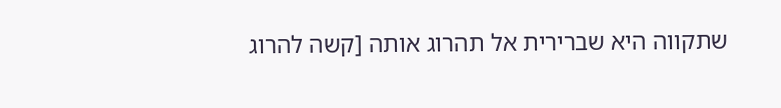שתקווה היא שברירית אל תהרוג אותה [קשה להרוג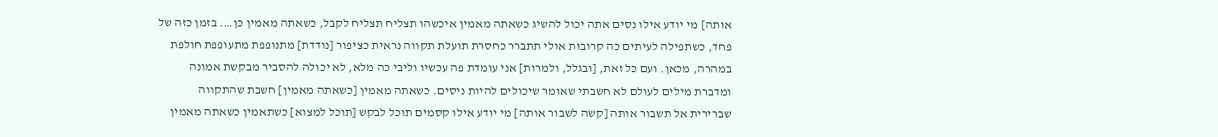אותה] מי יודע אילו נסים אתה יכול להשיג כשאתה מאמין איכשהו תצליח תצליח לקבל, כשאתה מאמין כן…. בזמן כזה של פחד, כשתפילה לעיתים כה קרובות אולי תתברר כחסרת תועלת תקווה נראית כציפור [נודדת] מתנופפת מתעופפת חולפת במהרה, מכאן. ועם כל זאת, [ובגלל, ולמרות] אני עומדת פה עכשיו וליבי כה מלא, לא יכולה להסביר מבקשת אמונה ומדברת מילים לעולם לא חשבתי שאומר שיכולים להיות ניסים. כשאתה מאמין [כשאתה מאמין] חשבת שהתקווה שברירית אל תשבור אותה [קשה לשבור אותה] מי יודע אילו קסמים תוכל לבקש [תוכל למצוא] כשתאמין כשאתה מאמין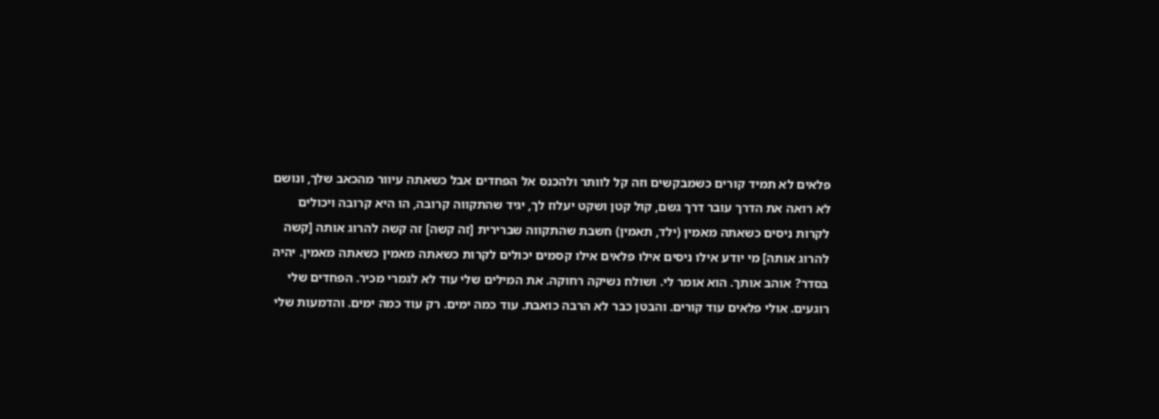פלאים לא תמיד קורים כשמבקשים וזה קל לוותר ולהכנס אל הפחדים אבל כשאתה עיוור מהכאב שלך, ונושם לא רואה את הדרך עובר דרך גשם, קול קטן ושקט יעלוז לך, יגיד שהתקווה קרובה, הו היא קרובה ויכולים לקרות ניסים כשאתה מאמין (ילד, תאמין) חשבת שהתקווה שברירית [זה קשה] זה קשה להרוג אותה [קשה להרוג אותה] מי יודע אילו ניסים אילו פלאים אילו קסמים יכולים לקרות כשאתה מאמין כשאתה מאמין. יהיה בסדר? אוהב אותך. הוא אומר לי. ושולח נשיקה רחוקה. את המילים שלי עוד לא לגמרי מכיר. הפחדים שלי רוגעים. אולי פלאים עוד קורים. והבטן כבר לא הרבה כואבת. עוד כמה ימים. רק עוד כמה ימים. והדמעות שלי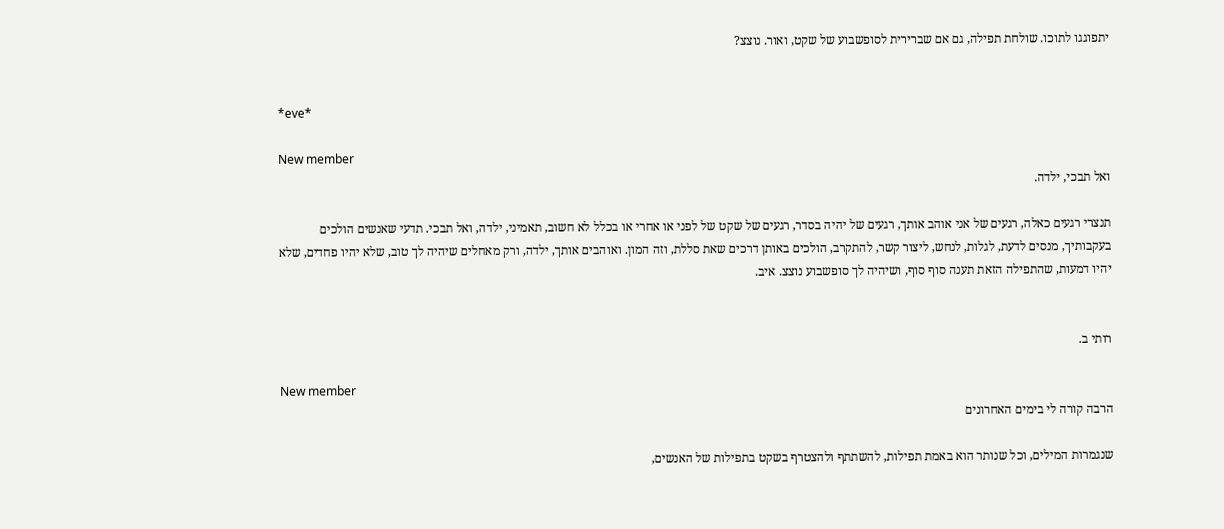יתפוגגו לתוכו. שולחת תפילה, גם אם שברירית לסופשבוע של שקט, ואור. נוצצ?


*eve*

New member
ואל תבכי, ילדה.

תנצרי רגעים כאלה, רגעים של אני אוהב אותך, רגעים של יהיה בסדר, רגעים של שקט של לפני או אחרי או בכלל לא חשוב, תאמיני, ילדה, ואל תבכי. תדעי שאנשים הולכים בעקבותיך, מנסים לדעת, לגלות, לנחש, ליצור קשר, להתקרב, הולכים באותן דרכים שאת סללת, וזה המון. ואוהבים אותך, ילדה, ורק מאחלים שיהיה לך טוב, שלא יהיו פחדים, שלא יהיו דמעות, שהתפילה הזאת תענה סוף סוף, ושיהיה לך סופשבוע נוצצ. איב.


רותי ב.

New member
הרבה קורה לי בימים האחרונים

שנגמרות המילים, וכל שנותר הוא באמת תפילות, להשתתף ולהצטרף בשקט בתפילות של האנשים,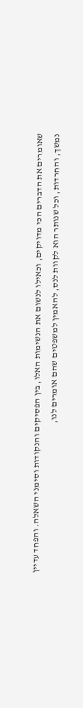שאומרים את הדברים הכי מדויקים, וכאילו לנשום את הנשימות האלו, בין הפסיקים והנקודות וסימני השאלה. והפחד עדיין נמשך, והחרדות, וכל שנותר הוא לקוות לנס, להאמין למשפטים שהם אומרים לנו,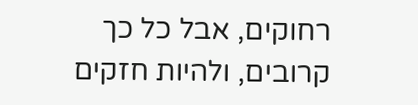רחוקים, אבל כל כך קרובים, ולהיות חזקים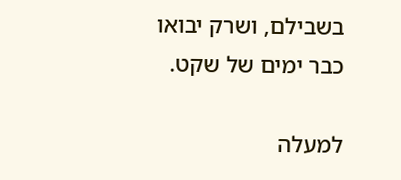בשבילם, ושרק יבואו כבר ימים של שקט.

למעלה